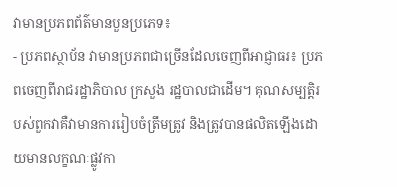វាមានប្រភពព័ត៌មានបួនប្រភេទ៖
- ប្រភពស្ថាប័ន វាមានប្រភពជាច្រើនដែលចេញពីអាជ្ញាធរ៖ ប្រភពចេញពីរាជរដ្ឋាភិបាល ក្រសួង រដ្ឋបាលជាដើម។ គុណសម្បត្តិរបស់ពួកវាគឺវាមានការរៀបចំត្រឹមត្រូវ និងត្រូវបានផលិតឡើងដោយមានលក្ខណៈផ្លូវកា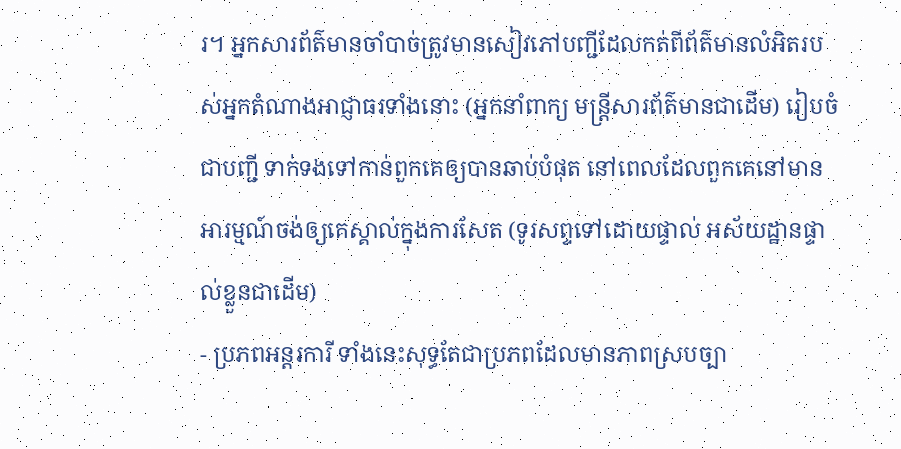រ។ អ្នកសារព័ត៌មានចាំបាច់ត្រូវមានសៀវភៅបញ្ជីដែលកត់ពីព័ត៌មានលំអិតរបស់អ្នកតំណាងអាជ្ញាធរទាំងនោះ (អ្នកនាំពាក្យ មន្រ្តីសារព័ត៌មានជាដើម) រៀបចំជាបញ្ជី ទាក់ទងទៅកាន់ពួកគេឲ្យបានឆាប់បំផុត នៅពេលដែលពួកគេនៅមានអារម្មណ៍ចង់ឲ្យគេស្គាល់ក្នុងការសែត (ទូរសព្ទទៅដោយផ្ទាល់ អស័យដ្ឋានផ្ទាល់ខ្លួនជាដើម)
- ប្រភពអន្តរការី ទាំងនេះសុទ្ធតែជាប្រភពដែលមានភាពស្របច្បា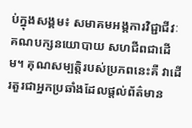ប់ក្នុងសង្គម៖ សមាគមអង្គការវិជ្ជាជីវៈ គណបក្សនយោបាយ សហជីពជាដើម។ គុណសម្បត្តិរបស់ប្រភពនេះគឺ វាដើរតួរជាអ្នកប្រឆាំងដែលផ្តល់ព័ត៌មាន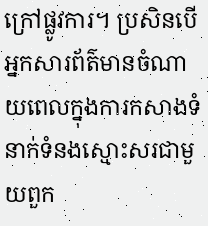ក្រៅផ្លូវការ។ ប្រសិនបើអ្នកសារព័ត៌មានចំណាយពេលក្នុងការកសាងទំនាក់ទំនងស្មោះសរជាមួយពួក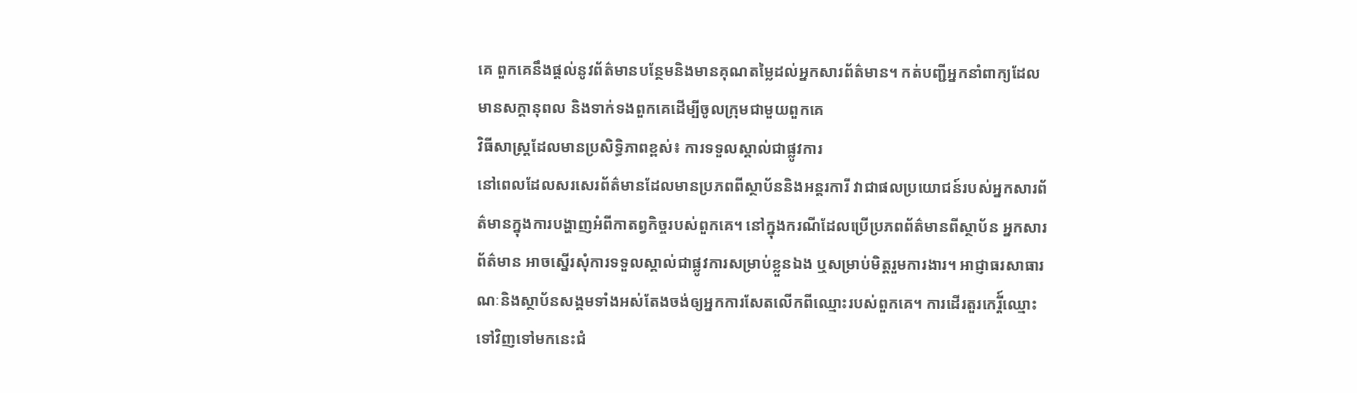គេ ពួកគេនឹងផ្តល់នូវព័ត៌មានបន្ថែមនិងមានគុណតម្លៃដល់អ្នកសារព័ត៌មាន។ កត់បញ្ជីអ្នកនាំពាក្យដែលមានសក្តានុពល និងទាក់ទងពួកគេដើម្បីចូលក្រុមជាមួយពួកគេ
វិធីសាស្រ្តដែលមានប្រសិទ្ធិភាពខ្ពស់៖ ការទទួលស្គាល់ជាផ្លូវការ
នៅពេលដែលសរសេរព័ត៌មានដែលមានប្រភពពីស្ថាប័ននិងអន្តរការី វាជាផលប្រយោជន៍របស់អ្នកសារព័ត៌មានក្នុងការបង្ហាញអំពីកាតព្វកិច្ចរបស់ពួកគេ។ នៅក្នុងករណីដែលប្រើប្រភពព័ត៌មានពីស្ថាប័ន អ្នកសារព័ត៌មាន អាចស្នើរសុំការទទួលស្គាល់ជាផ្លូវការសម្រាប់ខ្លួនឯង ឬសម្រាប់មិត្តរួមការងារ។ អាជ្ញាធរសាធារណៈនិងស្ថាប័នសង្គមទាំងអស់តែងចង់ឲ្យអ្នកការសែតលើកពីឈ្មោះរបស់ពួកគេ។ ការដើរតួរកេរ្តី៍ឈ្មោះទៅវិញទៅមកនេះជំ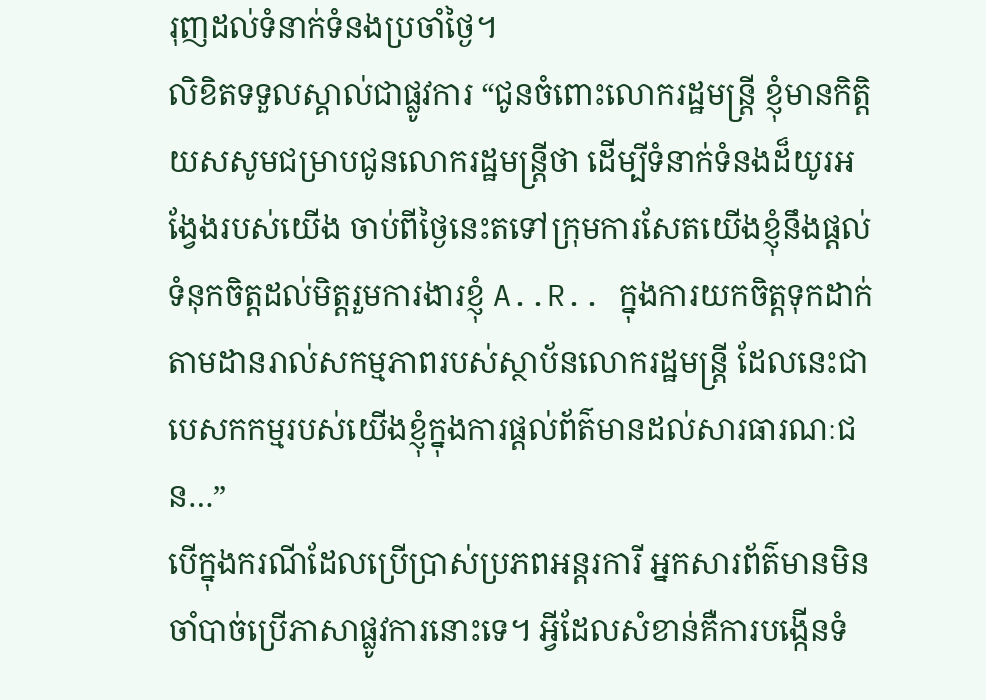រុញដល់ទំនាក់ទំនងប្រចាំថ្ងៃ។
លិខិតទទួលស្គាល់ជាផ្លូវការ “ជូនចំពោះលោករដ្ឋមន្រ្តី ខ្ញុំមានកិត្តិយសសូមជម្រាបជូនលោករដ្ឋមន្រ្តីថា ដើម្បីទំនាក់ទំនងដ៏យូរអង្វែងរបស់យើង ចាប់ពីថ្ងៃនេះតទៅក្រុមការសែតយើងខ្ញុំនឹងផ្តល់ទំនុកចិត្តដល់មិត្តរួមការងារខ្ញុំ A..R.. ក្នុងការយកចិត្តទុកដាក់តាមដានរាល់សកម្មភាពរបស់ស្ថាប័នលោករដ្ឋមន្រ្តី ដែលនេះជាបេសកកម្មរបស់យើងខ្ញុំក្នុងការផ្តល់ព័ត៌មានដល់សារធារណៈជន…”
បើក្នុងករណីដែលប្រើប្រាស់ប្រភពអន្តរការី អ្នកសារព័ត៌មានមិនចាំបាច់ប្រើភាសាផ្លូវការនោះទេ។ អ្វីដែលសំខាន់គឺការបង្កើនទំ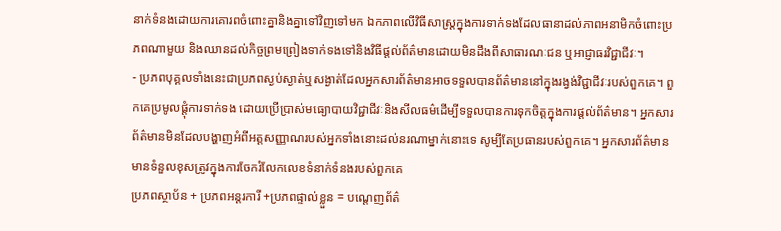នាក់ទំនងដោយការគោរពចំពោះគ្នានិងគ្នាទៅវិញទៅមក ឯកភាពលើវិធីសាស្រ្តក្នុងការទាក់ទងដែលធានាដល់ភាពអនាមិកចំពោះប្រភពណាមួយ និងឈានដល់កិច្ចព្រមព្រៀងទាក់ទងទៅនិងវិធីផ្តល់ព័ត៌មានដោយមិនដឹងពីសាធារណៈជន ឬអាជ្ញាធរវិជ្ជាជីវៈ។
- ប្រភពបុគ្គលទាំងនេះជាប្រភពស្ងប់ស្ងាត់ឬសង្ងាត់ដែលអ្នកសារព័ត៌មានអាចទទួលបានព័ត៌មាននៅក្នុងរង្វង់វិជ្ជាជីវៈរបស់ពួកគេ។ ពួកគេប្រមូលផ្តុំការទាក់ទង ដោយប្រើប្រាស់មធ្យោបាយវិជ្ជាជីវៈនិងសីលធម៌ដើម្បីទទួលបានការទុកចិត្តក្នុងការផ្តល់ព័ត៌មាន។ អ្នកសារព័ត៌មានមិនដែលបង្ហាញអំពីអត្តសញ្ញាណរបស់អ្នកទាំងនោះដល់នរណាម្នាក់នោះទេ សូម្បីតែប្រធានរបស់ពួកគេ។ អ្នកសារព័ត៌មានមានទំនួលខុសត្រូវក្នុងការចែករំលែកលេខទំនាក់ទំនងរបស់ពួកគេ
ប្រភពស្ថាប័ន + ប្រភពអន្តរការី +ប្រភពផ្ទាល់ខ្លួន = បណ្តេញព័ត៌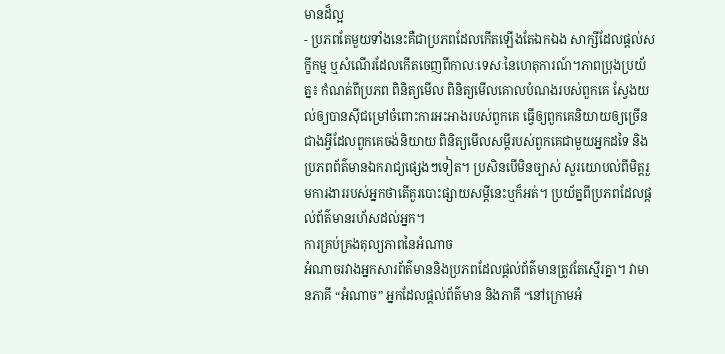មានដ៏ល្អ
- ប្រភពតែមួយទាំងនេះគឺជាប្រភពដែលកើតឡើងតែឯកឯង សាក្សីដែលផ្តល់សក្ខីកម្ម ឬសំណើរដែលកើតចេញពីកាលៈទេសៈនៃហេតុការណ៍។ភាពប្រុងប្រយ័ត្ន៖ កំណត់ពីប្រភព ពិនិត្យមើល ពិនិត្យមើលគោលបំណងរបស់ពួកគេ ស្វែងយល់ឲ្យបានស៊ីជម្រៅចំពោះការអះអាងរបស់ពួកគេ ធ្វើឲ្យពួកគេនិយាយឲ្យច្រើនជាងអ្វីដែលពួកគេចង់និយាយ ពិនិត្យមើលសម្តីរបស់ពួកគេជាមួយអ្នកដទៃ និងប្រភពព័ត៌មានឯករាជ្យផ្សេងៗទៀត។ ប្រសិនបើមិនច្បាស់ សួរយោបល់ពីមិត្តរួមការងាររបស់អ្នកថាតើគួរបោះផ្សាយសម្តីនេះឬក៏អត់។ ប្រយ័ត្នពីប្រភពដែលផ្តល់ព័ត៌មានរហ័សដល់អ្នក។
ការគ្រប់គ្រងតុល្យភាពនៃអំណាច
អំណាចរវាងអ្នកសារព័ត៌មាននិងប្រភពដែលផ្តល់ព័ត៌មានត្រូវតែស្មើរគ្នា។ វាមានភាគី “អំណាច” អ្នកដែលផ្តល់ព័ត៌មាន និងភាគី “នៅក្រោមអំ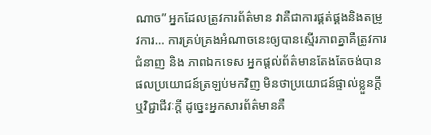ណាច” អ្នកដែលត្រូវការព័ត៌មាន វាគឺជាការផ្គត់ផ្គងនិងតម្រូវការ… ការគ្រប់គ្រងអំណាចនេះឲ្យបានស្មើរភាពគ្នាគឺត្រូវការ ជំនាញ និង ភាពឯកទេស អ្នកផ្តល់ព័ត៌មានតែងតែចង់បានផលប្រយោជន៍ត្រឡប់មកវិញ មិនថាប្រយោជន៍ផ្ទាល់ខ្លួនក្តី ឬវិជ្ជាជីវៈក្តី ដូច្នេះអ្នកសារព័ត៌មានគឺ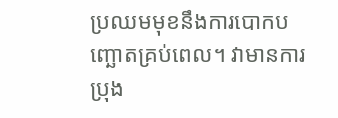ប្រឈមមុខនឹងការបោកបញ្ឆោតគ្រប់ពេល។ វាមានការប្រុង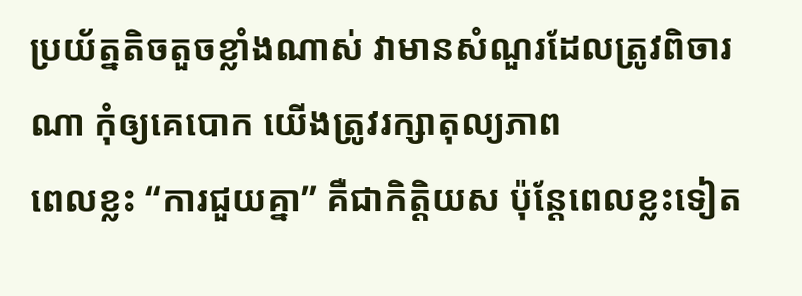ប្រយ័ត្នតិចតួចខ្លាំងណាស់ វាមានសំណួរដែលត្រូវពិចារណា កុំឲ្យគេបោក យើងត្រូវរក្សាតុល្យភាព
ពេលខ្លះ “ការជួយគ្នា” គឺជាកិត្តិយស ប៉ុន្តែពេលខ្លះទៀត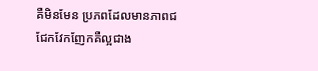គឺមិនមែន ប្រភពដែលមានភាពជជែកវែកញែកគឺល្អជាង